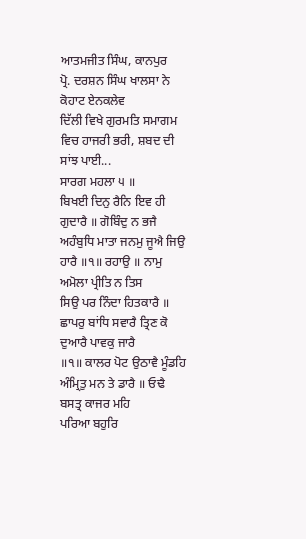ਆਤਮਜੀਤ ਸਿੰਘ, ਕਾਨਪੁਰ
ਪ੍ਰੋ. ਦਰਸ਼ਨ ਸਿੰਘ ਖਾਲਸਾ ਨੇ ਕੋਹਾਟ ਏਨਕਲੇਵ
ਦਿੱਲੀ ਵਿਖੇ ਗੁਰਮਤਿ ਸਮਾਗਮ ਵਿਚ ਹਾਜਰੀ ਭਰੀ, ਸ਼ਬਦ ਦੀ ਸਾਂਝ ਪਾਈ...
ਸਾਰਗ ਮਹਲਾ ੫ ॥
ਬਿਖਈ ਦਿਨੁ ਰੈਨਿ ਇਵ ਹੀ ਗੁਦਾਰੈ ॥ ਗੋਬਿੰਦੁ ਨ ਭਜੈ
ਅਹੰਬੁਧਿ ਮਾਤਾ ਜਨਮੁ ਜੂਐ ਜਿਉ ਹਾਰੈ ॥੧॥ ਰਹਾਉ ॥ ਨਾਮੁ ਅਮੋਲਾ ਪ੍ਰੀਤਿ ਨ ਤਿਸ
ਸਿਉ ਪਰ ਨਿੰਦਾ ਹਿਤਕਾਰੈ ॥ ਛਾਪਰੁ ਬਾਂਧਿ ਸਵਾਰੈ ਤ੍ਰਿਣ ਕੋ ਦੁਆਰੈ ਪਾਵਕੁ ਜਾਰੈ
॥੧॥ ਕਾਲਰ ਪੋਟ ਉਠਾਵੈ ਮੂੰਡਹਿ ਅੰਮ੍ਰਿਤੁ ਮਨ ਤੇ ਡਾਰੈ ॥ ਓਢੈ ਬਸਤ੍ਰ ਕਾਜਰ ਮਹਿ
ਪਰਿਆ ਬਹੁਰਿ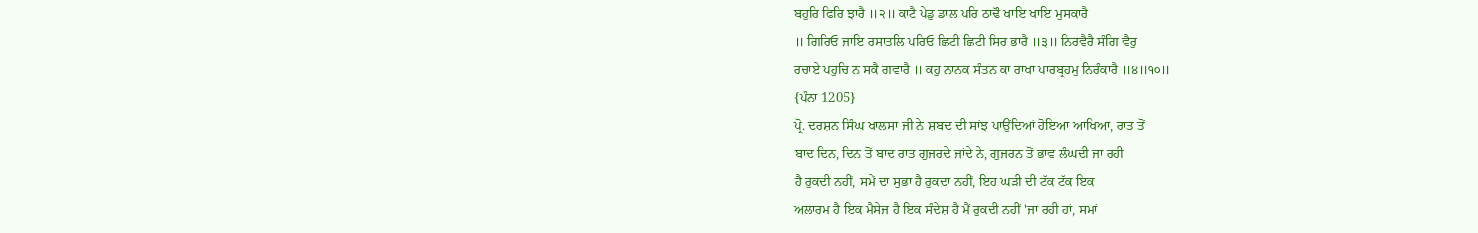ਬਹੁਰਿ ਫਿਰਿ ਝਾਰੈ ॥੨॥ ਕਾਟੈ ਪੇਡੁ ਡਾਲ ਪਰਿ ਠਾਢੌ ਖਾਇ ਖਾਇ ਮੁਸਕਾਰੈ
॥ ਗਿਰਿਓ ਜਾਇ ਰਸਾਤਲਿ ਪਰਿਓ ਛਿਟੀ ਛਿਟੀ ਸਿਰ ਭਾਰੈ ॥੩॥ ਨਿਰਵੈਰੈ ਸੰਗਿ ਵੈਰੁ
ਰਚਾਏ ਪਹੁਚਿ ਨ ਸਕੈ ਗਵਾਰੈ ॥ ਕਹੁ ਨਾਨਕ ਸੰਤਨ ਕਾ ਰਾਖਾ ਪਾਰਬ੍ਰਹਮੁ ਨਿਰੰਕਾਰੈ ॥੪॥੧੦॥
{ਪੰਨਾ 1205}
ਪ੍ਰੋ. ਦਰਸ਼ਨ ਸਿੰਘ ਖਾਲਸਾ ਜੀ ਨੇ ਸ਼ਬਦ ਦੀ ਸਾਂਝ ਪਾਉਂਦਿਆਂ ਹੋਇਆ ਆਖਿਆ, ਰਾਤ ਤੋਂ
ਬਾਦ ਦਿਨ, ਦਿਨ ਤੋਂ ਬਾਦ ਰਾਤ ਗੁਜਰਦੇ ਜਾਂਦੇ ਨੇ, ਗੁਜਰਨ ਤੋਂ ਭਾਵ ਲੰਘਦੀ ਜਾ ਰਹੀ
ਹੈ ਰੁਕਦੀ ਨਹੀਂ, ਸਮੇਂ ਦਾ ਸੁਭਾ ਹੈ ਰੁਕਦਾ ਨਹੀਂ, ਇਹ ਘੜੀ ਦੀ ਟੱਕ ਟੱਕ ਇਕ
ਅਲਾਰਮ ਹੈ ਇਕ ਮੈਸੇਜ ਹੈ ਇਕ ਸੰਦੇਸ਼ ਹੈ ਮੈਂ ਰੁਕਦੀ ਨਹੀਂ 'ਜਾ ਰਹੀ ਹਾਂ, ਸਮਾਂ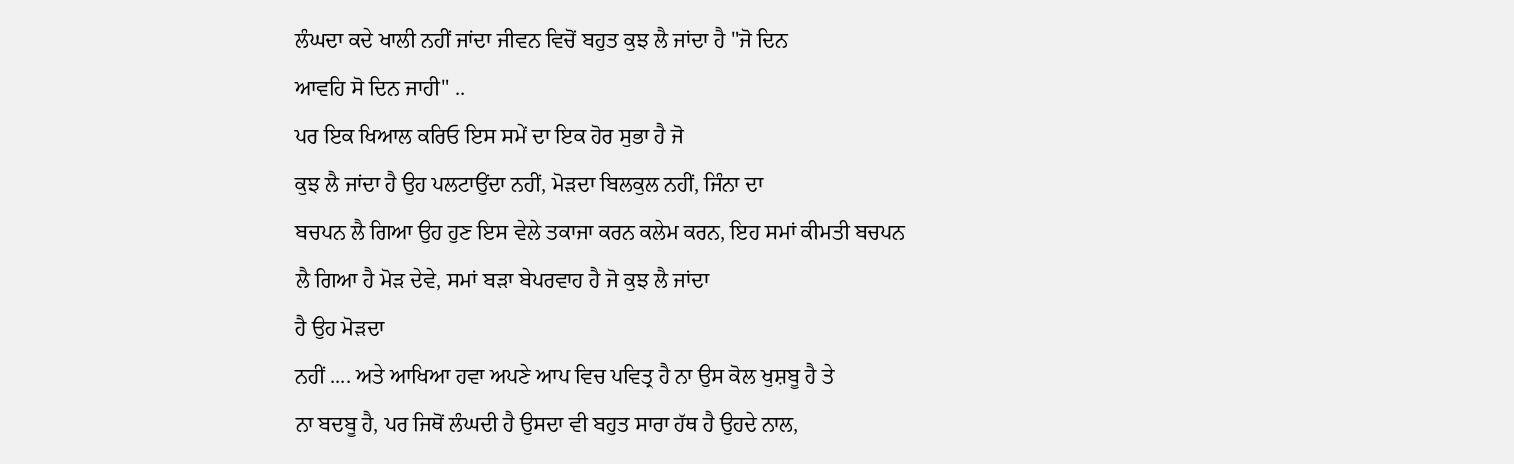ਲੰਘਦਾ ਕਦੇ ਖਾਲੀ ਨਹੀਂ ਜਾਂਦਾ ਜੀਵਨ ਵਿਚੋਂ ਬਹੁਤ ਕੁਝ ਲੈ ਜਾਂਦਾ ਹੈ "ਜੋ ਦਿਨ
ਆਵਹਿ ਸੋ ਦਿਨ ਜਾਹੀ" ..
ਪਰ ਇਕ ਖਿਆਲ ਕਰਿਓ ਇਸ ਸਮੇਂ ਦਾ ਇਕ ਹੋਰ ਸੁਭਾ ਹੈ ਜੋ
ਕੁਝ ਲੈ ਜਾਂਦਾ ਹੈ ਉਹ ਪਲਟਾਉਂਦਾ ਨਹੀਂ, ਮੋੜਦਾ ਬਿਲਕੁਲ ਨਹੀਂ, ਜਿੰਨਾ ਦਾ
ਬਚਪਨ ਲੈ ਗਿਆ ਉਹ ਹੁਣ ਇਸ ਵੇਲੇ ਤਕਾਜਾ ਕਰਨ ਕਲੇਮ ਕਰਨ, ਇਹ ਸਮਾਂ ਕੀਮਤੀ ਬਚਪਨ
ਲੈ ਗਿਆ ਹੈ ਮੋੜ ਦੇਵੇ, ਸਮਾਂ ਬੜਾ ਬੇਪਰਵਾਹ ਹੈ ਜੋ ਕੁਝ ਲੈ ਜਾਂਦਾ
ਹੈ ਉਹ ਮੋੜਦਾ
ਨਹੀਂ .... ਅਤੇ ਆਖਿਆ ਹਵਾ ਅਪਣੇ ਆਪ ਵਿਚ ਪਵਿਤ੍ਰ ਹੈ ਨਾ ਉਸ ਕੋਲ ਖੁਸ਼ਬੂ ਹੈ ਤੇ
ਨਾ ਬਦਬੂ ਹੈ, ਪਰ ਜਿਥੋਂ ਲੰਘਦੀ ਹੈ ਉਸਦਾ ਵੀ ਬਹੁਤ ਸਾਰਾ ਹੱਥ ਹੈ ਉਹਦੇ ਨਾਲ,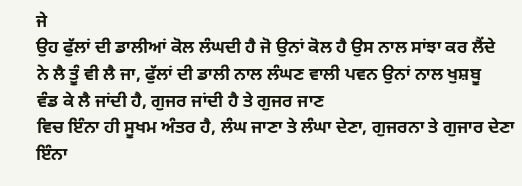ਜੇ
ਉਹ ਫੁੱਲਾਂ ਦੀ ਡਾਲੀਆਂ ਕੋਲ ਲੰਘਦੀ ਹੈ ਜੋ ਉਨਾਂ ਕੋਲ ਹੈ ਉਸ ਨਾਲ ਸਾਂਝਾ ਕਰ ਲੈਂਦੇ
ਨੇ ਲੈ ਤੂੰ ਵੀ ਲੈ ਜਾ, ਫੁੱਲਾਂ ਦੀ ਡਾਲੀ ਨਾਲ ਲੰਘਣ ਵਾਲੀ ਪਵਨ ਉਨਾਂ ਨਾਲ ਖੁਸ਼ਬੂ
ਵੰਡ ਕੇ ਲੈ ਜਾਂਦੀ ਹੈ, ਗੁਜਰ ਜਾਂਦੀ ਹੈ ਤੇ ਗੁਜਰ ਜਾਣ
ਵਿਚ ਇੰਨਾ ਹੀ ਸੂਖਮ ਅੰਤਰ ਹੈ, ਲੰਘ ਜਾਣਾ ਤੇ ਲੰਘਾ ਦੇਣਾ, ਗੁਜਰਨਾ ਤੇ ਗੁਜਾਰ ਦੇਣਾ
ਇੰਨਾ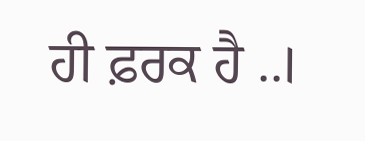ਹੀ ਫ਼ਰਕ ਹੈ ..।